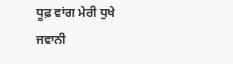ਧੂਫ਼ ਵਾਂਗ ਮੇਰੀ ਧੁਖੇ ਜਵਾਨੀ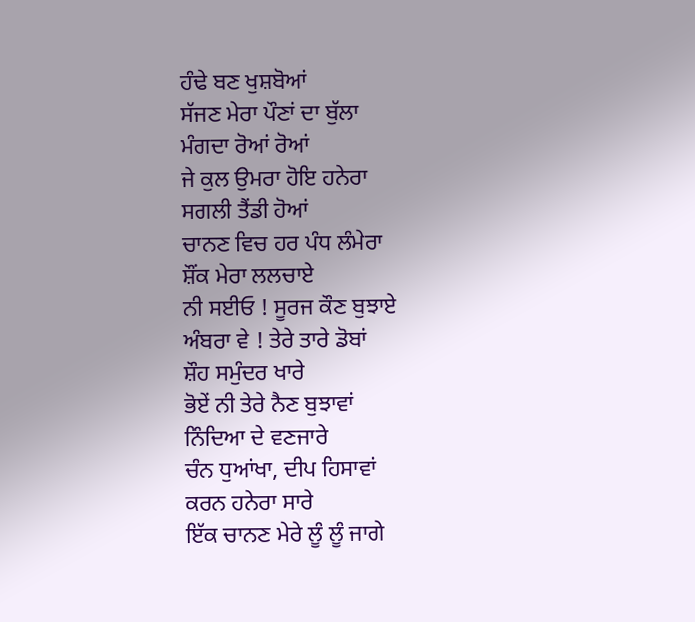ਹੰਢੇ ਬਣ ਖੁਸ਼ਬੋਆਂ
ਸੱਜਣ ਮੇਰਾ ਪੌਣਾਂ ਦਾ ਬੁੱਲਾ
ਮੰਗਦਾ ਰੋਆਂ ਰੋਆਂ
ਜੇ ਕੁਲ ਉਮਰਾ ਹੋਇ ਹਨੇਰਾ
ਸਗਲੀ ਤੈਂਡੀ ਹੋਆਂ
ਚਾਨਣ ਵਿਚ ਹਰ ਪੰਧ ਲੰਮੇਰਾ
ਸ਼ੌਂਕ ਮੇਰਾ ਲਲਚਾਏ
ਨੀ ਸਈਓ ! ਸੂਰਜ ਕੌਣ ਬੁਝਾਏ
ਅੰਬਰਾ ਵੇ ! ਤੇਰੇ ਤਾਰੇ ਡੋਬਾਂ
ਸ਼ੌਹ ਸਮੁੰਦਰ ਖਾਰੇ
ਭੋਏਂ ਨੀ ਤੇਰੇ ਨੈਣ ਬੁਝਾਵਾਂ
ਨਿੰਦਿਆ ਦੇ ਵਣਜਾਰੇ
ਚੰਨ ਧੁਆਂਖਾ, ਦੀਪ ਹਿਸਾਵਾਂ
ਕਰਨ ਹਨੇਰਾ ਸਾਰੇ
ਇੱਕ ਚਾਨਣ ਮੇਰੇ ਲੂੰ ਲੂੰ ਜਾਗੇ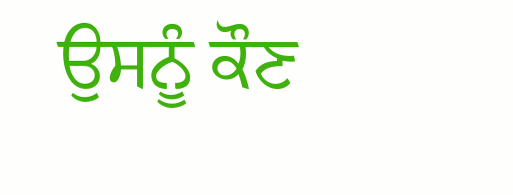ਉਸਨੂੰ ਕੌਣ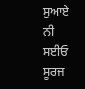ਸੁਆਏ
ਨੀ ਸਈਓ ਸੂਰਜ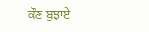ਕੌਣ ਬੁਝਾਏ